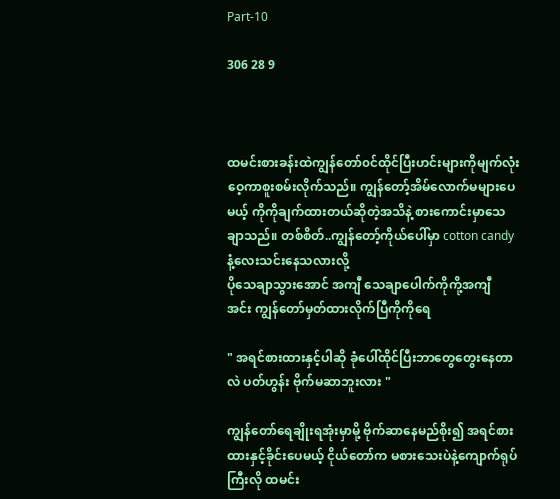Part-10

306 28 9



ထမင်းစားခန်းထဲကျွန်တော်၀င်ထိုင်ပြီးဟင်းများကိုမျက်လုံးဝေ့ကာစူးစမ်းလိုက်သည်။ ကျွန်တော့်အိမ်လောက်မများပေမယ့် ကိုကိုချက်ထားတယ်ဆိုတဲ့အသိနဲ့ စားကောင်းမှာသေချာသည်။ တစ်စိတ်..ကျွန်တော့်ကိုယ်ပေါ်မှာ cotton candyနံ့လေးသင်းနေသလားလို့
ပိုသေချာသွားအောင် အကျီ သေချာပေါက်ကိုကို့အကျီ
အင်း ကျွန်တော်မှတ်ထားလိုက်ပြီကိုကိုရေ

" အရင်စားထားနှင့်ပါဆို ခုံပေါ်ထိုင်ပြီးဘာတွေတွေးနေတာလဲ ပတ်ဟွန်း ဗိုက်မဆာဘူးလား "

ကျွန်တော်‌ရေချိုးရအုံးမှာမို့ ဗိုက်ဆာနေမည်စိုး၍ အရင်စားထားနှင့်ခိုင်းပေမယ့် ငိုယ်တော်က မစားသေးပဲနဲ့ကျောက်ရုပ်ကြီးလို ထမင်း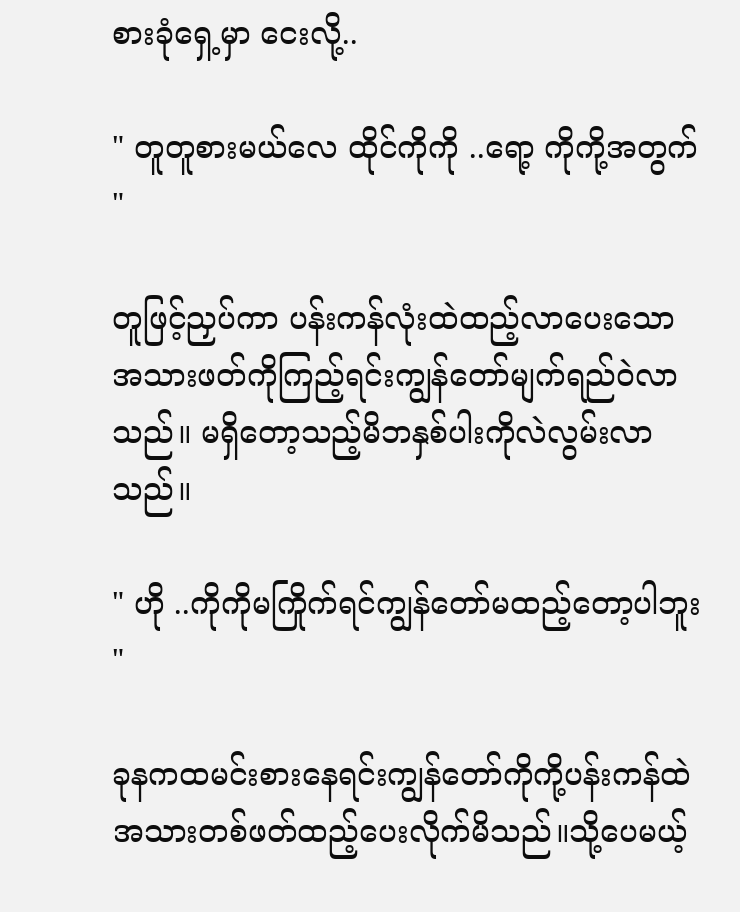စားခုံရှေ့မှာ ငေးလို့..

" တူတူစားမယ်လေ ထိုင်ကိုကို ..ရော့ ကိုကို့အတွက် "

တူဖြင့်ညှပ်ကာ ပန်းကန်လုံးထဲထည့်လာပေးသော အသားဖတ်ကိုကြည့်ရင်းကျွန်တော်မျက်ရည်ဝဲလာသည်။ မရှိတော့သည့်မိဘနှစ်ပါးကိုလဲလွမ်းလာသည်။

" ဟို ..ကိုကိုမကြိုက်ရင်ကျွန်တော်မထည့်တော့ပါဘူး "

ခုနကထမင်းစားနေရင်းကျွန်တော်ကိုကို့ပန်းကန်ထဲအသားတစ်ဖတ်ထည့်ပေးလိုက်မိသည်။သို့ပေမယ့်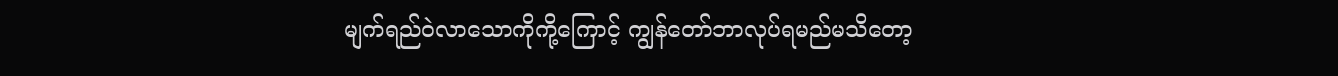မျက်ရည်ဝဲလာသောကိုကို့ကြောင့် ကျွန်တော်ဘာလုပ်ရမည်မသိတော့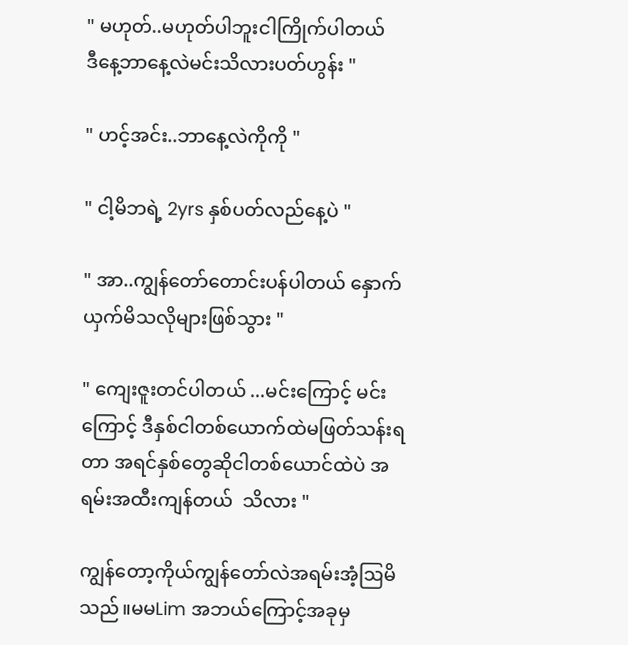" မဟုတ်..မဟုတ်ပါဘူးငါကြိုက်ပါတယ်
ဒီနေ့ဘာနေ့လဲမင်းသိလားပတ်ဟွန်း "

" ဟင့်အင်း..ဘာနေ့လဲကိုကို "

" ငါ့မိဘရဲ့ 2yrs နှစ်ပတ်လည်နေ့ပဲ "

" အာ..ကျွန်တော်တောင်းပန်ပါတယ် နှောက်ယှက်မိသလိုများဖြစ်သွား "

" ကျေးဇူးတင်ပါတယ် ...မင်းကြောင့် မင်းကြောင့် ဒီနှစ်ငါတစ်ယောက်ထဲမဖြတ်သန်းရတာ အရင်နှစ်တွေဆိုငါတစ်ယောင်ထဲပဲ အရမ်းအထီးကျန်တယ်  သိလား "

ကျွန်တော့ကိုယ်ကျွန်တော်လဲအရမ်းအံ့ဩမိသည်။မမLim အဘယ်ကြောင့်အခုမှ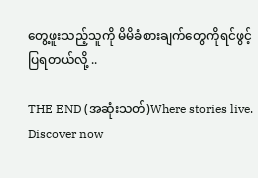တွေ့ဖူးသည့်သူကို မိမိခံစားချက်တွေကိုရင်ဖွင့်ပြရတယ်လို့ ..

THE END (အဆုံးသတ်)Where stories live. Discover now